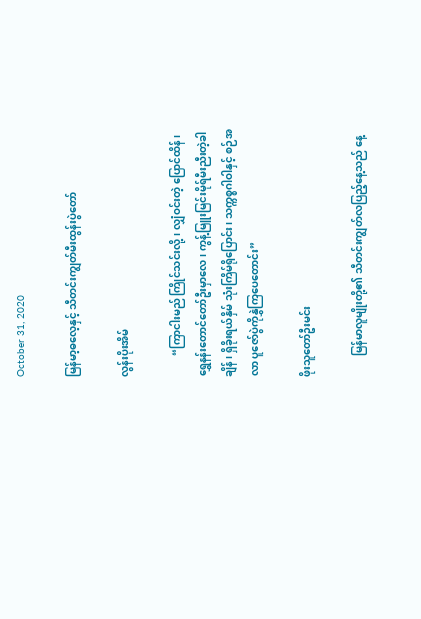October 31, 2020

မြန်မာ့ဓလေ့နှင့် သီတင်းကျွတ်မီးထွန်းပွဲတော်

လွန်းပိုးအိမ်

        “ကြာငါးမည် ကြိုင်သင်းလို့၊ လျှံဝင်းတဲ့ ပြောင်ထိန်၊ ရွှေနန်းတောင်တော်ဦးမှာလေ၊ ကွန့်မြူးမြင်းမိုရ်မီးညီးတဲ့ခါချိန်၊ ရှိခိုးရယ်နှိမ် သုံးကြိမ်ရိုပြောင်း၊ သက္ကစ္စဂါဝါနှင့် စဉ်အလာ ပူဇော်ပွဲကိုနွှဲကြပေတောင်း”

ဖိုးသူတော်ဦးမင်း

        မြန်မာလူမျိုးတို့၏ သီတင်းကျွတ်လပြည့်နေ့သည် နေ့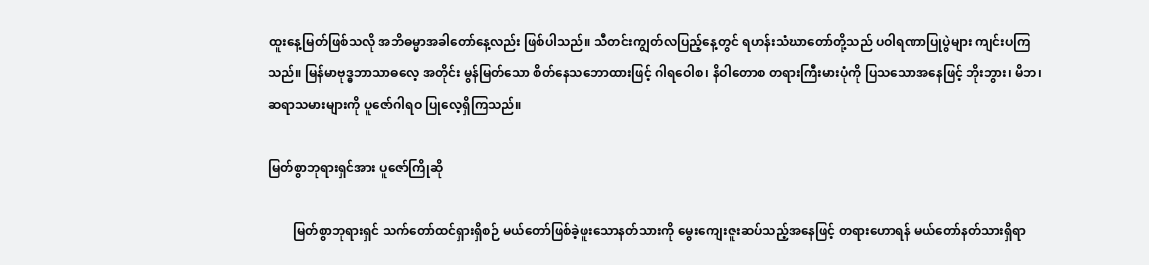ထူးနေ့မြတ်ဖြစ်သလို အဘိဓမ္မာအခါတော်နေ့လည်း ဖြစ်ပါသည်။ သီတင်းကျွတ်လပြည့်နေ့တွင် ရဟန်းသံဃာတော်တို့သည် ပဝါရဏာပြုပွဲများ ကျင်းပကြသည်။ မြန်မာဗုဒ္ဓဘာသာဓလေ့ အတိုင်း မွန်မြတ်သော စိတ်နေသဘောထားဖြင့် ဂါရဝေါစ၊ နိဝါတောစ တရားကြီးမားပုံကို ပြသသောအနေဖြင့် ဘိုးဘွား၊ မိဘ၊ ဆရာသမားများကို ပူဇော်ဂါရဝ ပြုလေ့ရှိကြသည်။

မြတ်စွာဘုရားရှင်အား ပူဇော်ကြိုဆို

        မြတ်စွာဘုရားရှင် သက်တော်ထင်ရှားရှိစဉ် မယ်တော်ဖြစ်ခဲ့ဖူးသောနတ်သားကို မွေးကျေးဇူးဆပ်သည့်အနေဖြင့် တရားဟောရန် မယ်တော်နတ်သားရှိရာ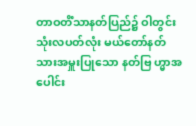တာဝတိံသာနတ်ပြည်၌ ဝါတွင်းသုံးလပတ်လုံး မယ်တော်နတ်သားအမှူးပြုသော နတ်ဗြ ဟ္မာအပေါင်း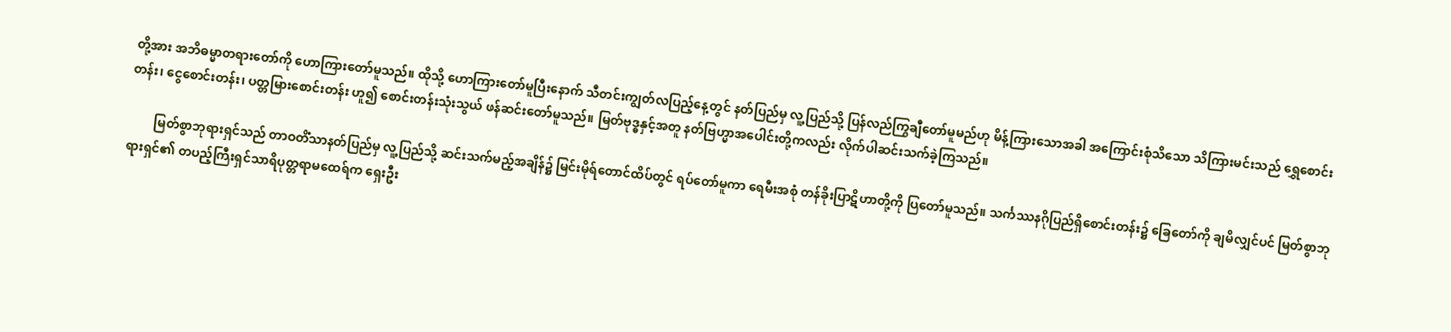တို့အား အဘိဓမ္မာတရားတော်ကို ဟောကြားတော်မူသည်။ ထိုသို့ ဟောကြားတော်မူပြီးနောက် သီတင်းကျွတ်လပြည့်နေ့တွင် နတ်ပြည်မှ လူ့ပြည်သို့ ပြန်လည်ကြွချီတော်မူမည်ဟု မိန့်ကြားသောအခါ အကြောင်းစုံသိသော သိကြားမင်းသည် ရွှေစောင်းတန်း၊ ငွေစောင်းတန်း၊ ပတ္တမြားစောင်းတန်း ဟူ၍ စောင်းတန်းသုံးသွယ် ဖန်ဆင်းတော်မူသည်။ မြတ်ဗုဒ္ဓနှင့်အတူ နတ်ဗြဟ္မာအပေါင်းတို့ကလည်း လိုက်ပါဆင်းသက်ခဲ့ကြသည်။

        မြတ်စွာဘုရားရှင်သည် တာဝတိံသာနတ်ပြည်မှ လူ့ပြည်သို့ ဆင်းသက်မည့်အချိန်၌ မြင်းမိုရ်တောင်ထိပ်တွင် ရပ်တော်မူကာ ရေမီးအစုံ တန်ခိုးပြာဋိဟာတို့ကို ပြတော်မူသည်။ သင်္ကဿနဂိုပြည်ရှိစောင်းတန်း၌ ခြေတော်ကို ချမိလျှင်ပင် မြတ်စွာဘုရားရှင်၏ တပည့်ကြီးရှင်သာရိပုတ္တရာမထေရ်က ရှေးဦး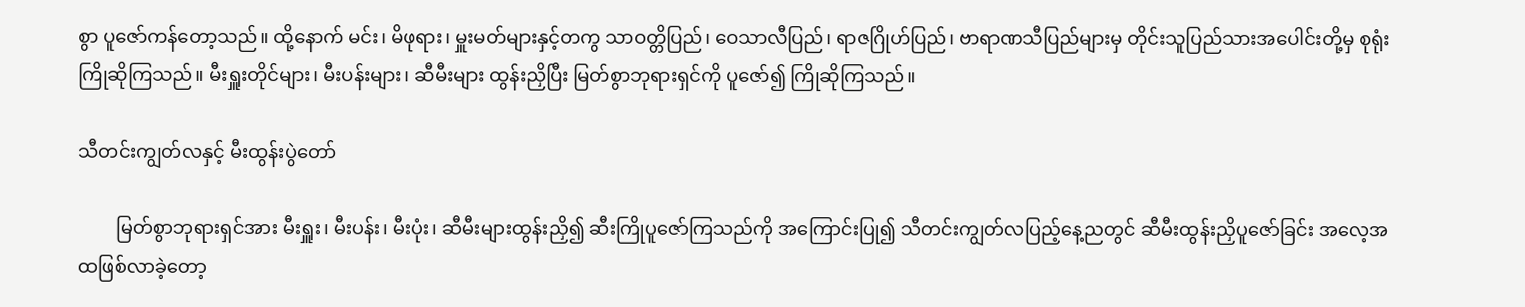စွာ ပူဇော်ကန်တော့သည်။ ထို့နောက် မင်း၊ မိဖုရား၊ မှူးမတ်များနှင့်တကွ သာဝတ္တိပြည်၊ ဝေသာလီပြည်၊ ရာဇဂြိုဟ်ပြည်၊ ဗာရာဏသီပြည်များမှ တိုင်းသူပြည်သားအပေါင်းတို့မှ စုရုံးကြိုဆိုကြသည်။ မီးရှူးတိုင်များ၊ မီးပန်းများ၊ ဆီမီးများ ထွန်းညှိပြီး မြတ်စွာဘုရားရှင်ကို ပူဇော်၍ ကြိုဆိုကြသည်။

သီတင်းကျွတ်လနှင့် မီးထွန်းပွဲတော်

        မြတ်စွာဘုရားရှင်အား မီးရှူး၊ မီးပန်း၊ မီးပုံး၊ ဆီမီးများထွန်းညှိ၍ ဆီးကြိုပူဇော်ကြသည်ကို အကြောင်းပြု၍ သီတင်းကျွတ်လပြည့်နေ့ညတွင် ဆီမီးထွန်းညှိပူဇော်ခြင်း အလေ့အထဖြစ်လာခဲ့တော့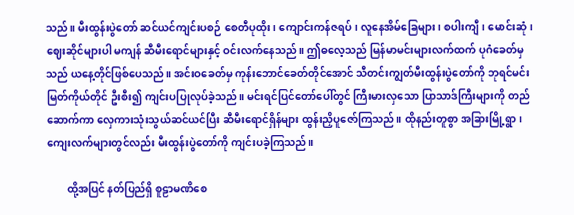သည်။ မီးထွန်းပွဲတော် ဆင်ယင်ကျင်းပစဉ် စေတီပုထိုး၊ ကျောင်းကန်ဇရပ်၊ လူနေအိမ်ခြေများ၊ စပါးကျီ၊ မောင်းဆုံ၊ ဈေးဆိုင်များပါ မကျန် ဆီမီးရောင်များနှင့် ဝင်းလက်နေသည်။ ဤဓလေ့သည် မြန်မာမင်းများလက်ထက် ပုဂံခေတ်မှသည် ယနေ့တိုင်ဖြစ်ပေသည်။ အင်းဝခေတ်မှ ကုန်းဘောင်ခေတ်တိုင်အောင် သီတင်းကျွတ်မီးထွန်းပွဲတော်ကို ဘုရင်မင်းမြတ်ကိုယ်တိုင် ဦးစီး၍ ကျင်းပပြုလုပ်ခဲ့သည်။ မင်းရင်ပြင်တော်ပေါ်တွင် ကြီးမားလှသော ပြာသာဒ်ကြီးများကို တည်ဆောက်ကာ လှေကားသုံးသွယ်ဆင်ယင်ပြီး ဆီမီးရောင်ရှိန်များ ထွန်းညှိပူဇော်ကြသည်။ ထိုနည်းတူစွာ အခြားမြို့ရွာ၊ ကျေးလက်များတွင်လည်း မီးထွန်းပွဲတော်ကို ကျင်းပခဲ့ကြသည်။

        ထို့အပြင် နတ်ပြည်ရှိ စူဠာမဏိစေ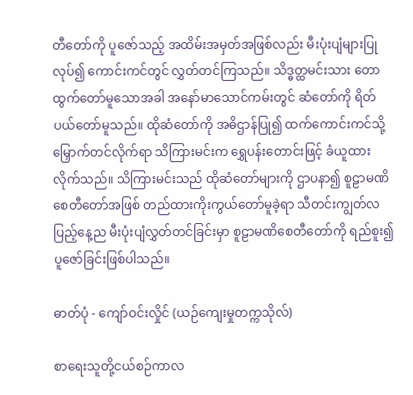တီတော်ကို ပူဇော်သည့် အထိမ်းအမှတ်အဖြစ်လည်း မီးပုံးပျံများပြုလုပ်၍ ကောင်းကင်တွင် လွှတ်တင်ကြသည်။ သိဒ္ဓတ္ထမင်းသား တောထွက်တော်မူသောအခါ အနော်မာသောင်ကမ်းတွင် ဆံတော်ကို ရိတ်ပယ်တော်မူသည်။ ထိုဆံတော်ကို အဓိဌာန်ပြု၍ ထက်ကောင်းကင်သို့ မြှောက်တင်လိုက်ရာ သိကြားမင်းက ရွှေပန်းတောင်းဖြင့် ခံယူထားလိုက်သည်။ သိကြားမင်းသည် ထိုဆံတော်များကို ဌာပနာ၍ စူဠာမဏိစေတီတော်အဖြစ် တည်ထားကိုးကွယ်တော်မူခဲ့ရာ သီတင်းကျွတ်လပြည့်နေ့ည မီးပုံးပျံလွှတ်တင်ခြင်းမှာ စူဠာမဏိစေတီတော်ကို ရည်စူး၍ ပူဇော်ခြင်းဖြစ်ပါသည်။

ဓာတ်ပုံ - ကျော်ဝင်းလှိုင် (ယဉ်ကျေးမှုတက္ကသိုလ်)

စာရေးသူတို့ငယ်စဉ်ကာလ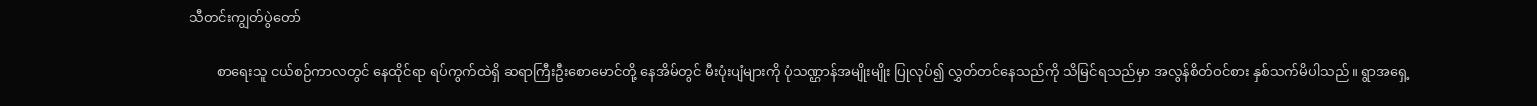သီတင်းကျွတ်ပွဲတော်

        စာရေးသူ ငယ်စဉ်ကာလတွင် နေထိုင်ရာ ရပ်ကွက်ထဲရှိ ဆရာကြီးဦးစောမောင်တို့ နေအိမ်တွင် မီးပုံးပျံများကို ပုံသဏ္ဌာန်အမျိုးမျိုး ပြုလုပ်၍ လွှတ်တင်နေသည်ကို သိမြင်ရသည်မှာ အလွန်စိတ်ဝင်စား နှစ်သက်မိပါသည်။ ရွာအရှေ့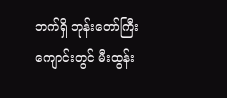ဘက်ရှိ ဘုန်းတော်ကြီးကျောင်းတွင် မီးထွန်း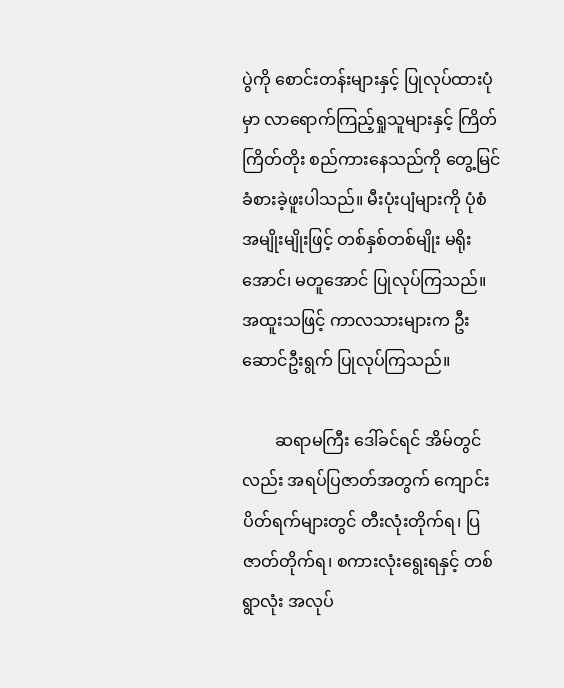ပွဲကို စောင်းတန်းများနှင့် ပြုလုပ်ထားပုံမှာ လာရောက်ကြည့်ရှုသူများနှင့် ကြိတ်ကြိတ်တိုး စည်ကားနေသည်ကို တွေ့မြင် ခံစားခဲ့ဖူးပါသည်။ မီးပုံးပျံများကို ပုံစံအမျိုးမျိုးဖြင့် တစ်နှစ်တစ်မျိုး မရိုးအောင်၊ မတူအောင် ပြုလုပ်ကြသည်။ အထူးသဖြင့် ကာလသားများက ဦးဆောင်ဦးရွက် ပြုလုပ်ကြသည်။

        ဆရာမကြီး ဒေါ်ခင်ရင် အိမ်တွင်လည်း အရပ်ပြဇာတ်အတွက် ကျောင်းပိတ်ရက်များတွင် တီးလုံးတိုက်ရ၊ ပြဇာတ်တိုက်ရ၊ စကားလုံးရွေးရနှင့် တစ်ရွာလုံး အလုပ်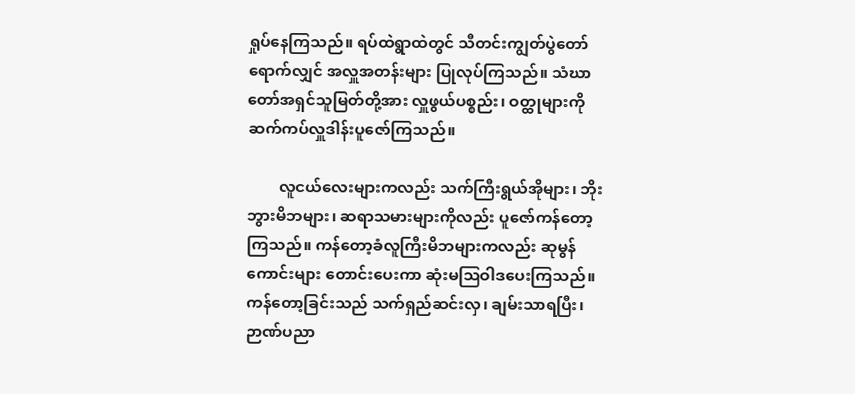ရှုပ်နေကြသည်။ ရပ်ထဲရွာထဲတွင် သီတင်းကျွတ်ပွဲတော်ရောက်လျှင် အလှူအတန်းများ ပြုလုပ်ကြသည်။ သံဃာတော်အရှင်သူမြတ်တို့အား လှူဖွယ်ပစ္စည်း၊ ဝတ္ထုများကို ဆက်ကပ်လှူဒါန်းပူဇော်ကြသည်။

        လူငယ်လေးများကလည်း သက်ကြီးရွယ်အိုများ၊ ဘိုးဘွားမိဘများ၊ ဆရာသမားများကိုလည်း ပူဇော်ကန်တော့ကြသည်။ ကန်တော့ခံလူကြီးမိဘများကလည်း ဆုမွန်ကောင်းများ တောင်းပေးကာ ဆုံးမဩဝါဒပေးကြသည်။ ကန်တော့ခြင်းသည် သက်ရှည်ဆင်းလှ၊ ချမ်းသာရပြီး၊ ဉာဏ်ပညာ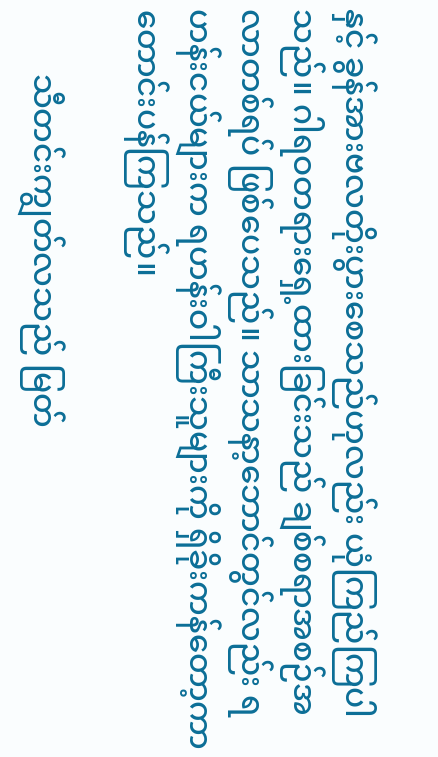နှင့် ခွန်အားဗလတိုးပွားစေသည်ဟုလည်း ယုံကြည်ကြပါသည်။ ဂါရဝတရားရှေ့ထားခြင်းသည် ချစ်စရာအစဉ်အလာတစ်ရပ် ဖြစ်ပေသည်။ သာသနာ့ဘောင်တွင်လည်း ရဟန်းငယ်များက ရဟန်းဝါကြီးသူများကို ရှိခိုးကန်တော့ကာ တောင်းပန်ကြသည်။

        သီတင်းကျွတ်လသည် မြတ်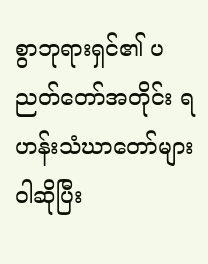စွာဘုရားရှင်၏ ပညတ်တော်အတိုင်း ရဟန်းသံဃာတော်များ ဝါဆိုပြီး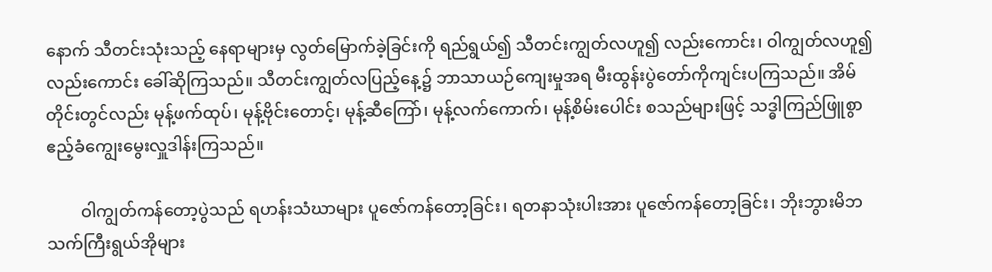နောက် သီတင်းသုံးသည့် နေရာများမှ လွတ်မြောက်ခဲ့ခြင်းကို ရည်ရွယ်၍ သီတင်းကျွတ်လဟူ၍ လည်းကောင်း၊ ဝါကျွတ်လဟူ၍ လည်းကောင်း ခေါ်ဆိုကြသည်။ သီတင်းကျွတ်လပြည့်နေ့၌ ဘာသာယဉ်ကျေးမှုအရ မီးထွန်းပွဲတော်ကိုကျင်းပကြသည်။ အိမ်တိုင်းတွင်လည်း မုန့်ဖက်ထုပ်၊ မုန့်ဗိုင်းတောင့်၊ မုန့်ဆီကြော်၊ မုန့်လက်ကောက်၊ မုန့်စိမ်းပေါင်း စသည်များဖြင့် သဒ္ဓါကြည်ဖြူစွာ ဧည့်ခံကျွေးမွေးလှူဒါန်းကြသည်။

        ဝါကျွတ်ကန်တော့ပွဲသည် ရဟန်းသံဃာများ ပူဇော်ကန်တော့ခြင်း၊ ရတနာသုံးပါးအား ပူဇော်ကန်တော့ခြင်း၊ ဘိုးဘွားမိဘ သက်ကြီးရွယ်အိုများ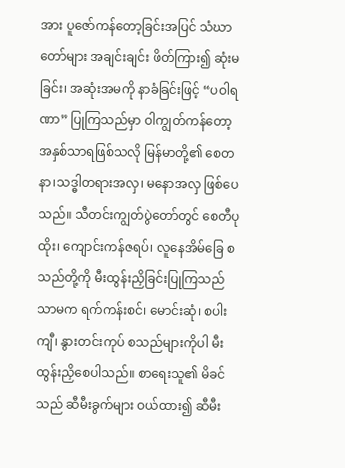အား ပူဇော်ကန်တော့ခြင်းအပြင် သံဃာတော်များ အချင်းချင်း ဖိတ်ကြား၍ ဆုံးမခြင်း၊ အဆုံးအမကို နာခံခြင်းဖြင့် “ပဝါရဏာ” ပြုကြသည်မှာ ဝါကျွတ်ကန်တော့ အနှစ်သာရဖြစ်သလို မြန်မာတို့၏ စေတနာ၊သဒ္ဓါတရားအလှ၊ မနောအလှ ဖြစ်ပေသည်။ သီတင်းကျွတ်ပွဲတော်တွင် စေတီပုထိုး၊ ကျောင်းကန်ဇရပ်၊ လူနေအိမ်ခြေ စသည်တို့ကို မီးထွန်းညှိခြင်းပြုကြသည်သာမက ရက်ကန်းစင်၊ မောင်းဆုံ၊ စပါးကျီ၊ နွားတင်းကုပ် စသည်များကိုပါ မီးထွန်းညှိစေပါသည်။ စာရေးသူ၏ မိခင်သည် ဆီမီးခွက်များ ဝယ်ထား၍ ဆီမီး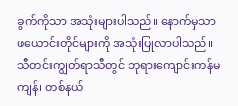ခွက်ကိုသာ အသုံးများပါသည်။ နောက်မှသာ ဖယောင်းတိုင်များကို အသုံးပြုလာပါသည်။ သီတင်းကျွတ်ရာသီတွင် ဘုရားကျောင်းကန်မကျန်၊ တစ်နယ်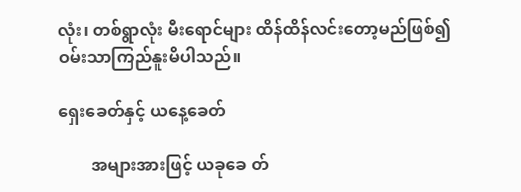လုံး၊ တစ်ရွာလုံး မီးရောင်များ ထိန်ထိန်လင်းတော့မည်ဖြစ်၍ ဝမ်းသာကြည်နူးမိပါသည်။

ရှေးခေတ်နှင့် ယနေ့ခေတ်

        အများအားဖြင့် ယခုခေ တ်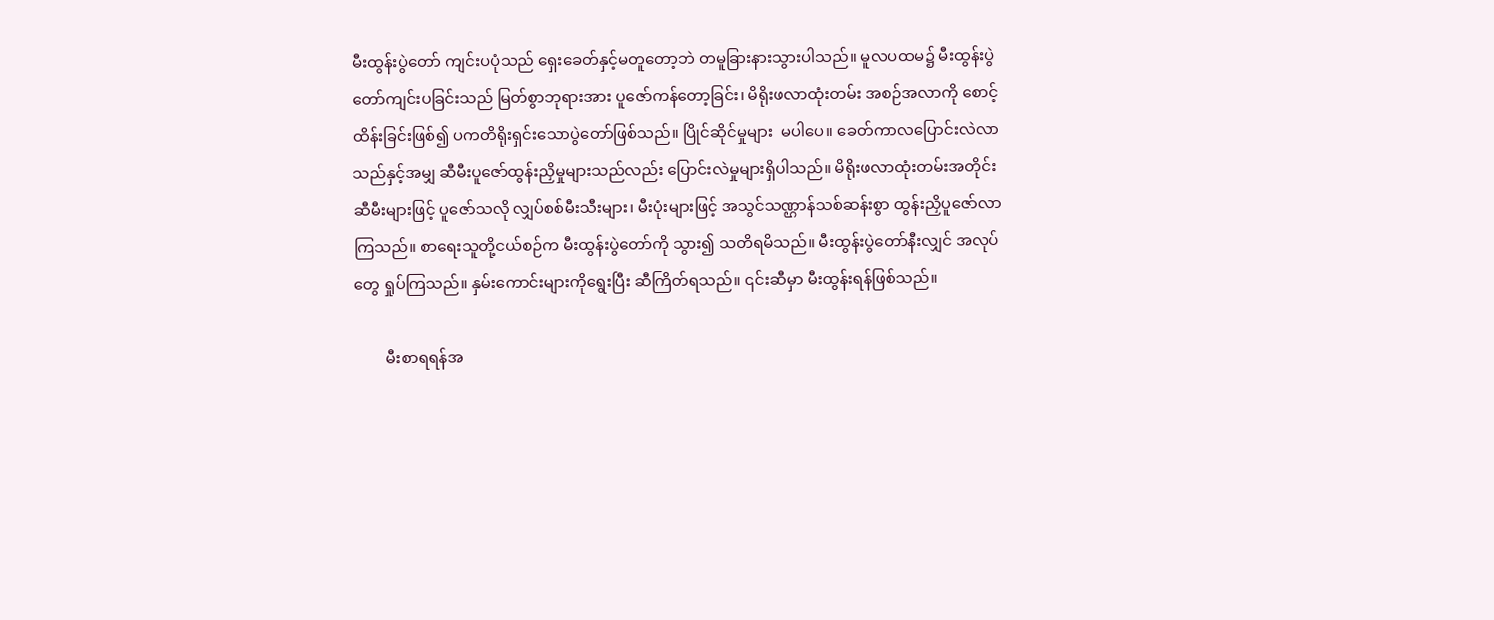မီးထွန်းပွဲတော် ကျင်းပပုံသည် ရှေးခေတ်နှင့်မတူတော့ဘဲ တမူခြားနားသွားပါသည်။ မူလပထမ၌ မီးထွန်းပွဲတော်ကျင်းပခြင်းသည် မြတ်စွာဘုရားအား ပူဇော်ကန်တော့ခြင်း၊ မိရိုးဖလာထုံးတမ်း အစဉ်အလာကို စောင့်ထိန်းခြင်းဖြစ်၍ ပကတိရိုးရှင်းသောပွဲတော်ဖြစ်သည်။ ပြိုင်ဆိုင်မှုများ  မပါပေ။ ခေတ်ကာလပြောင်းလဲလာသည်နှင့်အမျှ ဆီမီးပူဇော်ထွန်းညှိမှုများသည်လည်း ပြောင်းလဲမှုများရှိပါသည်။ မိရိုးဖလာထုံးတမ်းအတိုင်း ဆီမီးများဖြင့် ပူဇော်သလို လျှပ်စစ်မီးသီးများ၊ မီးပုံးများဖြင့် အသွင်သဏ္ဌာန်သစ်ဆန်းစွာ ထွန်းညှိပူဇော်လာကြသည်။ စာရေးသူတို့ငယ်စဉ်က မီးထွန်းပွဲတော်ကို သွား၍ သတိရမိသည်။ မီးထွန်းပွဲတော်နီးလျှင် အလုပ်တွေ ရှုပ်ကြသည်။ နှမ်းကောင်းများကိုရွေးပြီး ဆီကြိတ်ရသည်။ ၎င်းဆီမှာ မီးထွန်းရန်ဖြစ်သည်။

        မီးစာရရန်အ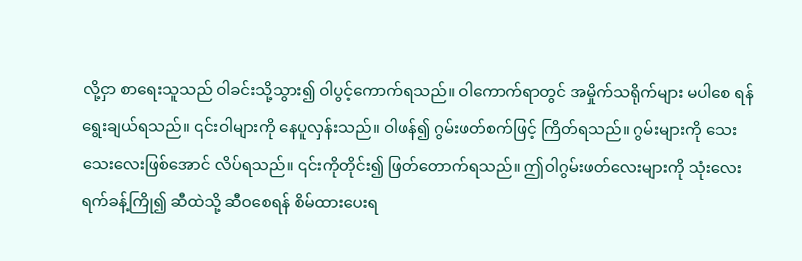လို့ငှာ စာရေးသူသည် ဝါခင်းသို့သွား၍ ဝါပွင့်ကောက်ရသည်။ ဝါကောက်ရာတွင် အမှိုက်သရိုက်များ မပါစေ ရန် ရွေးချယ်ရသည်။ ၎င်းဝါများကို နေပူလှန်းသည်။ ဝါဖန်၍ ဂွမ်းဖတ်စက်ဖြင့် ကြိတ်ရသည်။ ဂွမ်းများကို သေးသေးလေးဖြစ်အောင် လိပ်ရသည်။ ၎င်းကိုတိုင်း၍ ဖြတ်တောက်ရသည်။ ဤဝါဂွမ်းဖတ်လေးများကို သုံးလေးရက်ခန့်ကြို၍ ဆီထဲသို့ ဆီဝစေရန် စိမ်ထားပေးရ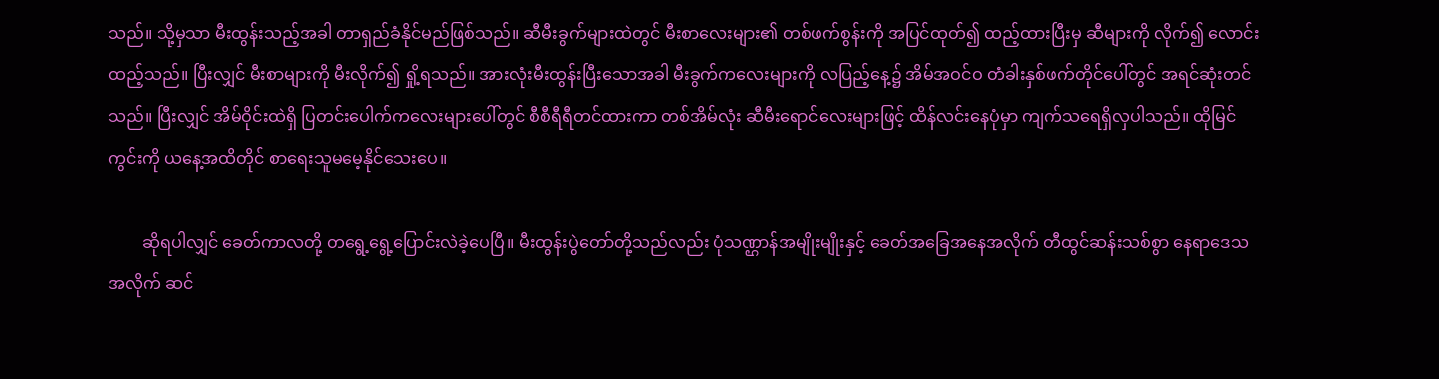သည်။ သို့မှသာ မီးထွန်းသည့်အခါ တာရှည်ခံနိုင်မည်ဖြစ်သည်။ ဆီမီးခွက်များထဲတွင် မီးစာလေးများ၏ တစ်ဖက်စွန်းကို အပြင်ထုတ်၍ ထည့်ထားပြီးမှ ဆီများကို လိုက်၍ လောင်းထည့်သည်။ ပြီးလျှင် မီးစာများကို မီးလိုက်၍ ရှို့ရသည်။ အားလုံးမီးထွန်းပြီးသောအခါ မီးခွက်ကလေးများကို လပြည့်နေ့၌ အိမ်အဝင်ဝ တံခါးနှစ်ဖက်တိုင်ပေါ်တွင် အရင်ဆုံးတင်သည်။ ပြီးလျှင် အိမ်ဝိုင်းထဲရှိ ပြတင်းပေါက်ကလေးများပေါ်တွင် စီစီရီရီတင်ထားကာ တစ်အိမ်လုံး ဆီမီးရောင်လေးများဖြင့် ထိန်လင်းနေပုံမှာ ကျက်သရေရှိလှပါသည်။ ထိုမြင်ကွင်းကို ယနေ့အထိတိုင် စာရေးသူမမေ့နိုင်သေးပေ။

        ဆိုရပါလျှင် ခေတ်ကာလတို့ တရွေ့ရွေ့ပြောင်းလဲခဲ့ပေပြီ။ မီးထွန်းပွဲတော်တို့သည်လည်း ပုံသဏ္ဌာန်အမျိုးမျိုးနှင့် ခေတ်အခြေအနေအလိုက် တီထွင်ဆန်းသစ်စွာ နေရာဒေသအလိုက် ဆင်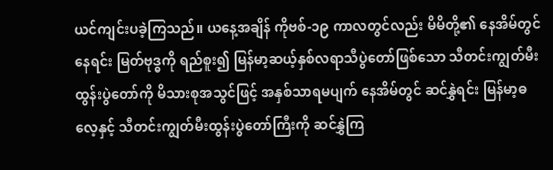ယင်ကျင်းပခဲ့ကြသည်။ ယနေ့အချိန် ကိုဗစ်-၁၉ ကာလတွင်လည်း မိမိတို့၏ နေအိမ်တွင်နေရင်း မြတ်ဗုဒ္ဓကို ရည်စူး၍ မြန်မာ့ဆယ့်နှစ်လရာသီပွဲတော်ဖြစ်သော သီတင်းကျွတ်မီးထွန်းပွဲတော်ကို မိသားစုအသွင်ဖြင့် အနှစ်သာရမပျက် နေအိမ်တွင် ဆင်နွှဲရင်း မြန်မာ့ဓလေ့နှင့် သီတင်းကျွတ်မီးထွန်းပွဲတော်ကြီးကို ဆင်နွှဲကြ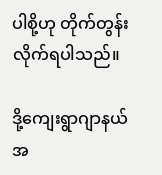ပါစို့ဟု တိုက်တွန်းလိုက်ရပါသည်။

ဒို့ကျေးရွာဂျာနယ် အ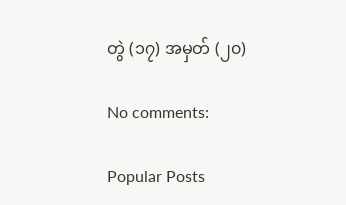တွဲ (၁၇) အမှတ် (၂၀)

No comments:

Popular Posts